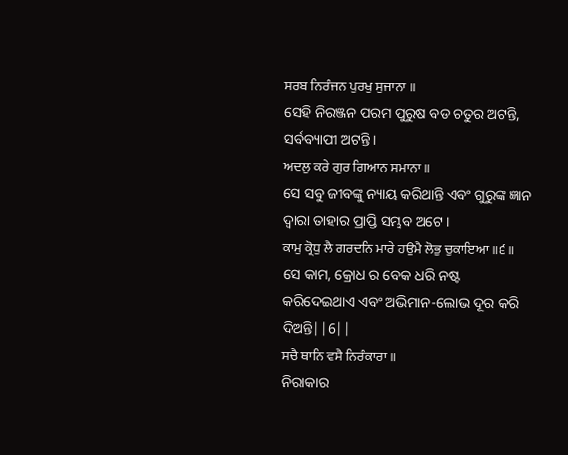ਸਰਬ ਨਿਰੰਜਨ ਪੁਰਖੁ ਸੁਜਾਨਾ ॥
ସେହି ନିରଞ୍ଜନ ପରମ ପୁରୁଷ ବଡ ଚତୁର ଅଟନ୍ତି, ସର୍ବବ୍ୟାପୀ ଅଟନ୍ତି।
ਅਦਲੁ ਕਰੇ ਗੁਰ ਗਿਆਨ ਸਮਾਨਾ ॥
ସେ ସବୁ ଜୀବଙ୍କୁ ନ୍ୟାୟ କରିଥାନ୍ତି ଏବଂ ଗୁରୁଙ୍କ ଜ୍ଞାନ ଦ୍ଵାରା ତାହାର ପ୍ରାପ୍ତି ସମ୍ଭବ ଅଟେ ।
ਕਾਮੁ ਕ੍ਰੋਧੁ ਲੈ ਗਰਦਨਿ ਮਾਰੇ ਹਉਮੈ ਲੋਭੁ ਚੁਕਾਇਆ ॥੬॥
ସେ କାମ, କ୍ରୋଧ ର ବେକ ଧରି ନଷ୍ଟ କରିଦେଇଥାଏ ଏବଂ ଅଭିମାନ-ଲୋଭ ଦୂର କରି ଦିଅନ୍ତି||6||
ਸਚੈ ਥਾਨਿ ਵਸੈ ਨਿਰੰਕਾਰਾ ॥
ନିରାକାର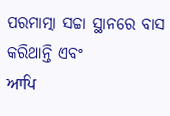ପରମାତ୍ମା ସଚ୍ଚା ସ୍ଥାନରେ ବାସ କରିଥାନ୍ତି ଏବଂ
ਆਪਿ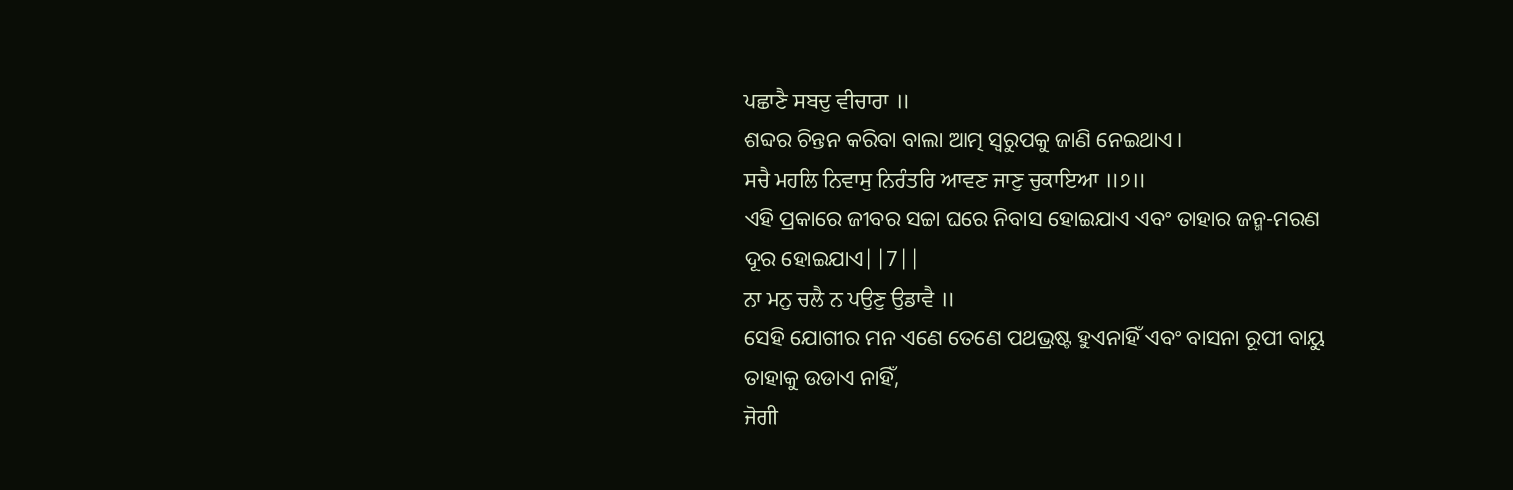ਪਛਾਣੈ ਸਬਦੁ ਵੀਚਾਰਾ ॥
ଶବ୍ଦର ଚିନ୍ତନ କରିବା ବାଲା ଆତ୍ମ ସ୍ଵରୁପକୁ ଜାଣି ନେଇଥାଏ।
ਸਚੈ ਮਹਲਿ ਨਿਵਾਸੁ ਨਿਰੰਤਰਿ ਆਵਣ ਜਾਣੁ ਚੁਕਾਇਆ ॥੭॥
ଏହି ପ୍ରକାରେ ଜୀବର ସଚ୍ଚା ଘରେ ନିବାସ ହୋଇଯାଏ ଏବଂ ତାହାର ଜନ୍ମ-ମରଣ ଦୂର ହୋଇଯାଏ||7||
ਨਾ ਮਨੁ ਚਲੈ ਨ ਪਉਣੁ ਉਡਾਵੈ ॥
ସେହି ଯୋଗୀର ମନ ଏଣେ ତେଣେ ପଥଭ୍ରଷ୍ଟ ହୁଏନାହିଁ ଏବଂ ବାସନା ରୂପୀ ବାୟୁ ତାହାକୁ ଉଡାଏ ନାହିଁ,
ਜੋਗੀ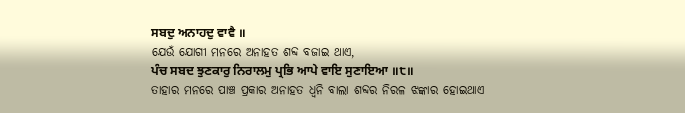ਸਬਦੁ ਅਨਾਹਦੁ ਵਾਵੈ ॥
ଯେଉଁ ଯୋଗୀ ମନରେ ଅନାହତ ଶବ୍ଦ ବଜାଇ ଥାଏ,
ਪੰਚ ਸਬਦ ਝੁਣਕਾਰੁ ਨਿਰਾਲਮੁ ਪ੍ਰਭਿ ਆਪੇ ਵਾਇ ਸੁਣਾਇਆ ॥੮॥
ତାହାର ମନରେ ପାଞ୍ଚ ପ୍ରକାର ଅନାହତ ଧ୍ୱନି ବାଲା ଶବ୍ଦର ନିରଳ ଝଙ୍କାର ହୋଇଥାଏ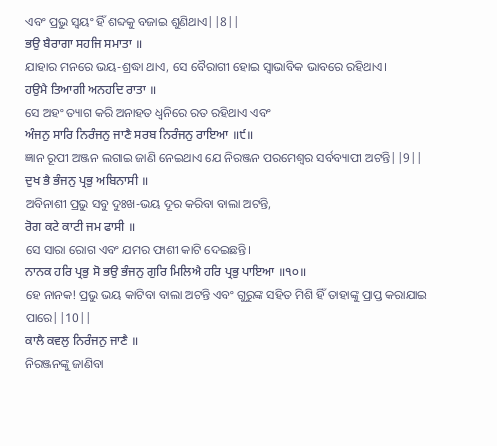ଏବଂ ପ୍ରଭୁ ସ୍ଵୟଂ ହିଁ ଶବ୍ଦକୁ ବଜାଇ ଶୁଣିଥାଏ||8||
ਭਉ ਬੈਰਾਗਾ ਸਹਜਿ ਸਮਾਤਾ ॥
ଯାହାର ମନରେ ଭୟ-ଶ୍ରଦ୍ଧା ଥାଏ, ସେ ବୈରାଗୀ ହୋଇ ସ୍ଵାଭାବିକ ଭାବରେ ରହିଥାଏ।
ਹਉਮੈ ਤਿਆਗੀ ਅਨਹਦਿ ਰਾਤਾ ॥
ସେ ଅହଂ ତ୍ୟାଗ କରି ଅନାହତ ଧ୍ୱନିରେ ରତ ରହିଥାଏ ଏବଂ
ਅੰਜਨੁ ਸਾਰਿ ਨਿਰੰਜਨੁ ਜਾਣੈ ਸਰਬ ਨਿਰੰਜਨੁ ਰਾਇਆ ॥੯॥
ଜ୍ଞାନ ରୂପୀ ଅଞ୍ଜନ ଲଗାଇ ଜାଣି ନେଇଥାଏ ଯେ ନିରଞ୍ଜନ ପରମେଶ୍ଵର ସର୍ବବ୍ୟାପୀ ଅଟନ୍ତି||9||
ਦੁਖ ਭੈ ਭੰਜਨੁ ਪ੍ਰਭੁ ਅਬਿਨਾਸੀ ॥
ଅବିନାଶୀ ପ୍ରଭୁ ସବୁ ଦୁଃଖ-ଭୟ ଦୂର କରିବା ବାଲା ଅଟନ୍ତି,
ਰੋਗ ਕਟੇ ਕਾਟੀ ਜਮ ਫਾਸੀ ॥
ସେ ସାରା ରୋଗ ଏବଂ ଯମର ଫାଶୀ କାଟି ଦେଇଛନ୍ତି।
ਨਾਨਕ ਹਰਿ ਪ੍ਰਭੁ ਸੋ ਭਉ ਭੰਜਨੁ ਗੁਰਿ ਮਿਲਿਐ ਹਰਿ ਪ੍ਰਭੁ ਪਾਇਆ ॥੧੦॥
ହେ ନାନକ! ପ୍ରଭୁ ଭୟ କାଟିବା ବାଲା ଅଟନ୍ତି ଏବଂ ଗୁରୁଙ୍କ ସହିତ ମିଶି ହିଁ ତାହାଙ୍କୁ ପ୍ରାପ୍ତ କରାଯାଇ ପାରେ||10||
ਕਾਲੈ ਕਵਲੁ ਨਿਰੰਜਨੁ ਜਾਣੈ ॥
ନିରଞ୍ଜନଙ୍କୁ ଜାଣିବା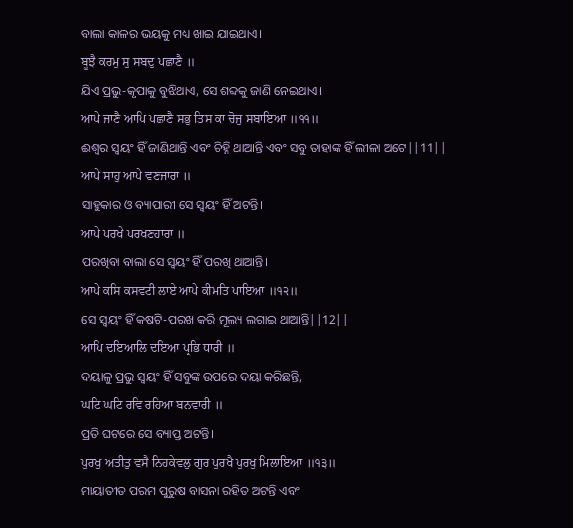ବାଲା କାଳର ଭୟକୁ ମଧ୍ୟ ଖାଇ ଯାଇଥାଏ।
ਬੂਝੈ ਕਰਮੁ ਸੁ ਸਬਦੁ ਪਛਾਣੈ ॥
ଯିଏ ପ୍ରଭୁ-କୃପାକୁ ବୁଝିଥାଏ, ସେ ଶବ୍ଦକୁ ଜାଣି ନେଇଥାଏ।
ਆਪੇ ਜਾਣੈ ਆਪਿ ਪਛਾਣੈ ਸਭੁ ਤਿਸ ਕਾ ਚੋਜੁ ਸਬਾਇਆ ॥੧੧॥
ଈଶ୍ଵର ସ୍ଵୟଂ ହିଁ ଜାଣିଥାନ୍ତି ଏବଂ ଚିହ୍ନି ଥାଆନ୍ତି ଏବଂ ସବୁ ତାହାଙ୍କ ହିଁ ଲୀଳା ଅଟେ||11||
ਆਪੇ ਸਾਹੁ ਆਪੇ ਵਣਜਾਰਾ ॥
ସାହୁକାର ଓ ବ୍ୟାପାରୀ ସେ ସ୍ଵୟଂ ହିଁ ଅଟନ୍ତି।
ਆਪੇ ਪਰਖੇ ਪਰਖਣਹਾਰਾ ॥
ପରଖିବା ବାଲା ସେ ସ୍ଵୟଂ ହିଁ ପରଖି ଥାଆନ୍ତି।
ਆਪੇ ਕਸਿ ਕਸਵਟੀ ਲਾਏ ਆਪੇ ਕੀਮਤਿ ਪਾਇਆ ॥੧੨॥
ସେ ସ୍ଵୟଂ ହିଁ କଷଟି-ପରଖ କରି ମୂଲ୍ୟ ଲଗାଇ ଥାଆନ୍ତି||12||
ਆਪਿ ਦਇਆਲਿ ਦਇਆ ਪ੍ਰਭਿ ਧਾਰੀ ॥
ଦୟାଳୁ ପ୍ରଭୁ ସ୍ଵୟଂ ହିଁ ସବୁଙ୍କ ଉପରେ ଦୟା କରିଛନ୍ତି,
ਘਟਿ ਘਟਿ ਰਵਿ ਰਹਿਆ ਬਨਵਾਰੀ ॥
ପ୍ରତି ଘଟରେ ସେ ବ୍ୟାପ୍ତ ଅଟନ୍ତି।
ਪੁਰਖੁ ਅਤੀਤੁ ਵਸੈ ਨਿਹਕੇਵਲੁ ਗੁਰ ਪੁਰਖੈ ਪੁਰਖੁ ਮਿਲਾਇਆ ॥੧੩॥
ମାୟାତୀତ ପରମ ପୁରୁଷ ବାସନା ରହିତ ଅଟନ୍ତି ଏବଂ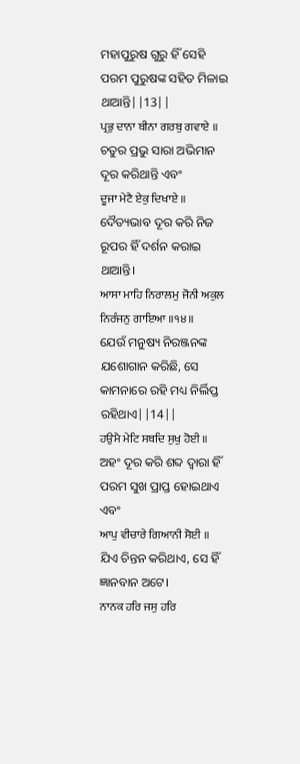ମହାପୁରୁଷ ଗୁରୁ ହିଁ ସେହି ପରମ ପୁରୁଷଙ୍କ ସହିତ ମିଳାଇ ଥାଆନ୍ତି||13||
ਪ੍ਰਭੁ ਦਾਨਾ ਬੀਨਾ ਗਰਬੁ ਗਵਾਏ ॥
ଚତୁର ପ୍ରଭୁ ସାରା ଅଭିମାନ ଦୂର କରିଥାନ୍ତି ଏବଂ
ਦੂਜਾ ਮੇਟੈ ਏਕੁ ਦਿਖਾਏ ॥
ଦୈତ୍ୟଭାବ ଦୂର କରି ନିଜ ରୂପର ହିଁ ଦର୍ଶନ କରାଇ ଥାଆନ୍ତି।
ਆਸਾ ਮਾਹਿ ਨਿਰਾਲਮੁ ਜੋਨੀ ਅਕੁਲ ਨਿਰੰਜਨੁ ਗਾਇਆ ॥੧੪॥
ଯେଉଁ ମନୁଷ୍ୟ ନିରଞ୍ଜନଙ୍କ ଯଶୋଗାନ କରିଛି, ସେ କାମନାରେ ରହି ମଧ୍ୟ ନିର୍ଲିପ୍ତ ରହିଥାଏ||14||
ਹਉਮੈ ਮੇਟਿ ਸਬਦਿ ਸੁਖੁ ਹੋਈ ॥
ଅହଂ ଦୂର କରି ଶବ୍ଦ ଦ୍ଵାରା ହିଁ ପରମ ସୁଖ ପ୍ରାପ୍ତ ହୋଇଥାଏ ଏବଂ
ਆਪੁ ਵੀਚਾਰੇ ਗਿਆਨੀ ਸੋਈ ॥
ଯିଏ ଚିନ୍ତନ କରିଥାଏ, ସେ ହିଁ ଜ୍ଞାନବାନ ଅଟେ।
ਨਾਨਕ ਹਰਿ ਜਸੁ ਹਰਿ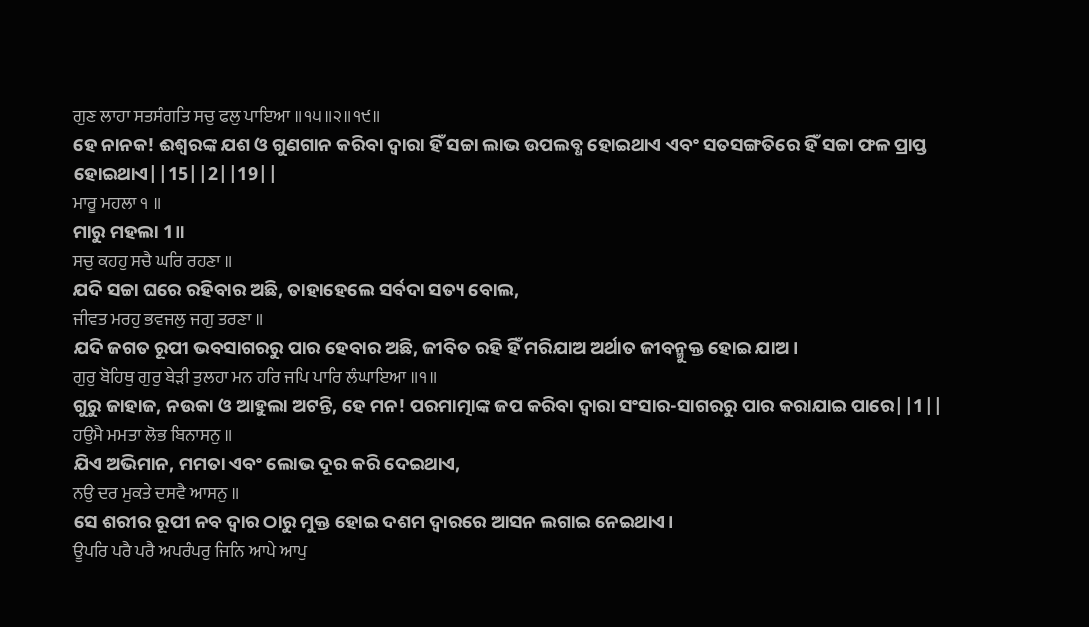ਗੁਣ ਲਾਹਾ ਸਤਸੰਗਤਿ ਸਚੁ ਫਲੁ ਪਾਇਆ ॥੧੫॥੨॥੧੯॥
ହେ ନାନକ! ଈଶ୍ଵରଙ୍କ ଯଶ ଓ ଗୁଣଗାନ କରିବା ଦ୍ଵାରା ହିଁ ସଚ୍ଚା ଲାଭ ଉପଲବ୍ଧ ହୋଇଥାଏ ଏବଂ ସତସଙ୍ଗତିରେ ହିଁ ସଚ୍ଚା ଫଳ ପ୍ରାପ୍ତ ହୋଇଥାଏ||15||2||19||
ਮਾਰੂ ਮਹਲਾ ੧ ॥
ମାରୁ ମହଲା 1॥
ਸਚੁ ਕਹਹੁ ਸਚੈ ਘਰਿ ਰਹਣਾ ॥
ଯଦି ସଚ୍ଚା ଘରେ ରହିବାର ଅଛି, ତାହାହେଲେ ସର୍ବଦା ସତ୍ୟ ବୋଲ,
ਜੀਵਤ ਮਰਹੁ ਭਵਜਲੁ ਜਗੁ ਤਰਣਾ ॥
ଯଦି ଜଗତ ରୂପୀ ଭବସାଗରରୁ ପାର ହେବାର ଅଛି, ଜୀବିତ ରହି ହିଁ ମରିଯାଅ ଅର୍ଥାତ ଜୀବନ୍ମୁକ୍ତ ହୋଇ ଯାଅ।
ਗੁਰੁ ਬੋਹਿਥੁ ਗੁਰੁ ਬੇੜੀ ਤੁਲਹਾ ਮਨ ਹਰਿ ਜਪਿ ਪਾਰਿ ਲੰਘਾਇਆ ॥੧॥
ଗୁରୁ ଜାହାଜ, ନଉକା ଓ ଆହୁଲା ଅଟନ୍ତି, ହେ ମନ! ପରମାତ୍ମାଙ୍କ ଜପ କରିବା ଦ୍ଵାରା ସଂସାର-ସାଗରରୁ ପାର କରାଯାଇ ପାରେ||1||
ਹਉਮੈ ਮਮਤਾ ਲੋਭ ਬਿਨਾਸਨੁ ॥
ଯିଏ ଅଭିମାନ, ମମତା ଏବଂ ଲୋଭ ଦୂର କରି ଦେଇଥାଏ,
ਨਉ ਦਰ ਮੁਕਤੇ ਦਸਵੈ ਆਸਨੁ ॥
ସେ ଶରୀର ରୂପୀ ନବ ଦ୍ଵାର ଠାରୁ ମୁକ୍ତ ହୋଇ ଦଶମ ଦ୍ଵାରରେ ଆସନ ଲଗାଇ ନେଇଥାଏ।
ਊਪਰਿ ਪਰੈ ਪਰੈ ਅਪਰੰਪਰੁ ਜਿਨਿ ਆਪੇ ਆਪੁ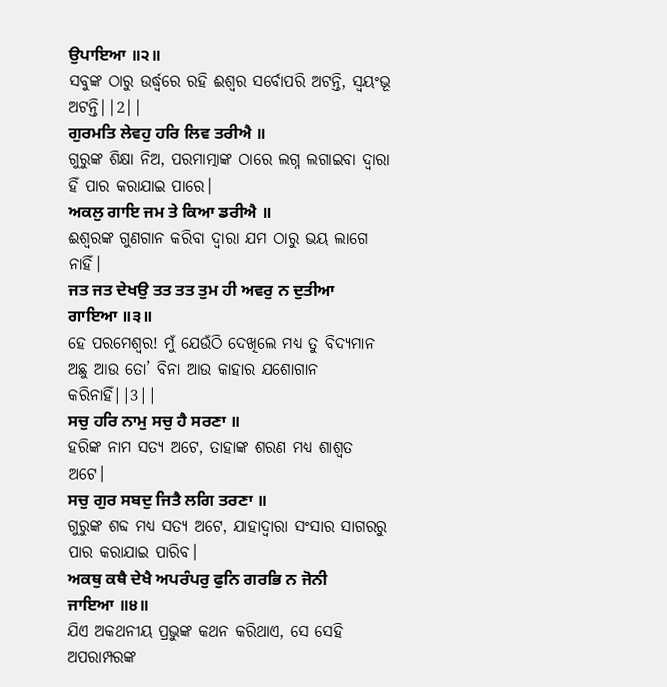ਉਪਾਇਆ ॥੨॥
ସବୁଙ୍କ ଠାରୁ ଉର୍ଦ୍ଧ୍ଵରେ ରହି ଈଶ୍ଵର ସର୍ବୋପରି ଅଟନ୍ତି, ସ୍ଵୟଂଭୂ ଅଟନ୍ତି||2||
ਗੁਰਮਤਿ ਲੇਵਹੁ ਹਰਿ ਲਿਵ ਤਰੀਐ ॥
ଗୁରୁଙ୍କ ଶିକ୍ଷା ନିଅ, ପରମାତ୍ମାଙ୍କ ଠାରେ ଲଗ୍ନ ଲଗାଇବା ଦ୍ଵାରା ହିଁ ପାର କରାଯାଇ ପାରେ।
ਅਕਲੁ ਗਾਇ ਜਮ ਤੇ ਕਿਆ ਡਰੀਐ ॥
ଈଶ୍ଵରଙ୍କ ଗୁଣଗାନ କରିବା ଦ୍ଵାରା ଯମ ଠାରୁ ଭୟ ଲାଗେ ନାହିଁ।
ਜਤ ਜਤ ਦੇਖਉ ਤਤ ਤਤ ਤੁਮ ਹੀ ਅਵਰੁ ਨ ਦੁਤੀਆ ਗਾਇਆ ॥੩॥
ହେ ପରମେଶ୍ଵର! ମୁଁ ଯେଉଁଠି ଦେଖିଲେ ମଧ୍ୟ ତୁ ବିଦ୍ୟମାନ ଅଛୁ ଆଉ ତୋ’ ବିନା ଆଉ କାହାର ଯଶୋଗାନ କରିନାହିଁ||3||
ਸਚੁ ਹਰਿ ਨਾਮੁ ਸਚੁ ਹੈ ਸਰਣਾ ॥
ହରିଙ୍କ ନାମ ସତ୍ୟ ଅଟେ, ତାହାଙ୍କ ଶରଣ ମଧ୍ୟ ଶାଶ୍ଵତ ଅଟେ।
ਸਚੁ ਗੁਰ ਸਬਦੁ ਜਿਤੈ ਲਗਿ ਤਰਣਾ ॥
ଗୁରୁଙ୍କ ଶବ୍ଦ ମଧ୍ୟ ସତ୍ୟ ଅଟେ, ଯାହାଦ୍ୱାରା ସଂସାର ସାଗରରୁ ପାର କରାଯାଇ ପାରିବ।
ਅਕਥੁ ਕਥੈ ਦੇਖੈ ਅਪਰੰਪਰੁ ਫੁਨਿ ਗਰਭਿ ਨ ਜੋਨੀ ਜਾਇਆ ॥੪॥
ଯିଏ ଅକଥନୀୟ ପ୍ରଭୁଙ୍କ କଥନ କରିଥାଏ, ସେ ସେହି ଅପରାମ୍ପରଙ୍କ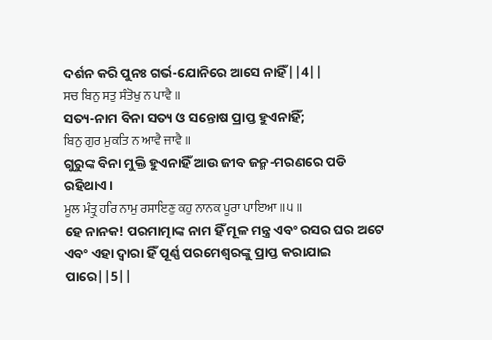ଦର୍ଶନ କରି ପୁନଃ ଗର୍ଭ-ଯୋନିରେ ଆସେ ନାହିଁ||4||
ਸਚ ਬਿਨੁ ਸਤੁ ਸੰਤੋਖੁ ਨ ਪਾਵੈ ॥
ସତ୍ୟ-ନାମ ବିନା ସତ୍ୟ ଓ ସନ୍ତୋଷ ପ୍ରାପ୍ତ ହୁଏନାହିଁ;
ਬਿਨੁ ਗੁਰ ਮੁਕਤਿ ਨ ਆਵੈ ਜਾਵੈ ॥
ଗୁରୁଙ୍କ ବିନା ମୁକ୍ତି ହୁଏନାହିଁ ଆଉ ଜୀବ ଜନ୍ମ-ମରଣରେ ପଡି ରହିଥାଏ।
ਮੂਲ ਮੰਤ੍ਰੁ ਹਰਿ ਨਾਮੁ ਰਸਾਇਣੁ ਕਹੁ ਨਾਨਕ ਪੂਰਾ ਪਾਇਆ ॥੫॥
ହେ ନାନକ! ପରମାତ୍ମାଙ୍କ ନାମ ହିଁ ମୂଳ ମନ୍ତ୍ର ଏବଂ ରସର ଘର ଅଟେ ଏବଂ ଏହା ଦ୍ଵାରା ହିଁ ପୂର୍ଣ୍ଣ ପରମେଶ୍ଵରଙ୍କୁ ପ୍ରାପ୍ତ କରାଯାଇ ପାରେ||5||